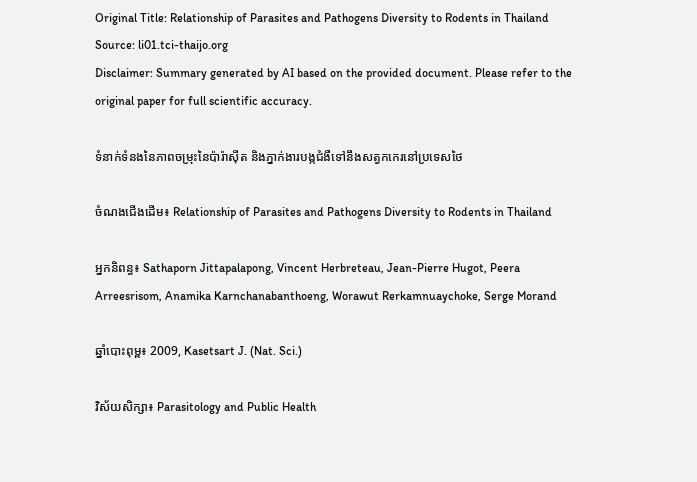Original Title: Relationship of Parasites and Pathogens Diversity to Rodents in Thailand
Source: li01.tci-thaijo.org
Disclaimer: Summary generated by AI based on the provided document. Please refer to the original paper for full scientific accuracy.

ទំនាក់ទំនងនៃភាពចម្រុះនៃប៉ារ៉ាស៊ីត និងភ្នាក់ងារបង្កជំងឺទៅនឹងសត្វកកេរនៅប្រទេសថៃ

ចំណងជើងដើម៖ Relationship of Parasites and Pathogens Diversity to Rodents in Thailand

អ្នកនិពន្ធ៖ Sathaporn Jittapalapong, Vincent Herbreteau, Jean-Pierre Hugot, Peera Arreesrisom, Anamika Karnchanabanthoeng, Worawut Rerkamnuaychoke, Serge Morand

ឆ្នាំបោះពុម្ព៖ 2009, Kasetsart J. (Nat. Sci.)

វិស័យសិក្សា៖ Parasitology and Public Health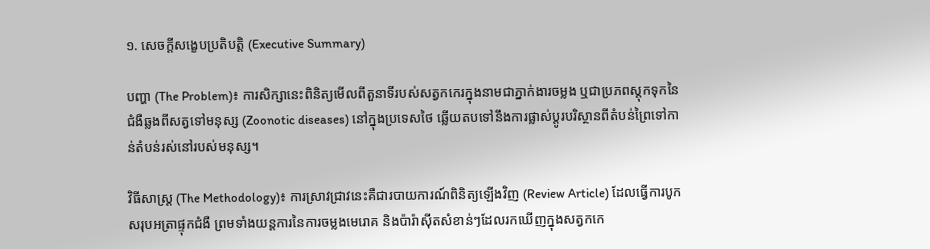១. សេចក្តីសង្ខេបប្រតិបត្តិ (Executive Summary)

បញ្ហា (The Problem)៖ ការសិក្សានេះពិនិត្យមើលពីតួនាទីរបស់សត្វកកេរក្នុងនាមជាភ្នាក់ងារចម្លង ឬជាប្រភពស្តុកទុកនៃជំងឺឆ្លងពីសត្វទៅមនុស្ស (Zoonotic diseases) នៅក្នុងប្រទេសថៃ ឆ្លើយតបទៅនឹងការផ្លាស់ប្តូរបរិស្ថានពីតំបន់ព្រៃទៅកាន់តំបន់រស់នៅរបស់មនុស្ស។

វិធីសាស្ត្រ (The Methodology)៖ ការស្រាវជ្រាវនេះគឺជារបាយការណ៍ពិនិត្យឡើងវិញ (Review Article) ដែលធ្វើការបូកសរុបអត្រាផ្ទុកជំងឺ ព្រមទាំងយន្តការនៃការចម្លងមេរោគ និងប៉ារ៉ាស៊ីតសំខាន់ៗដែលរកឃើញក្នុងសត្វកកេ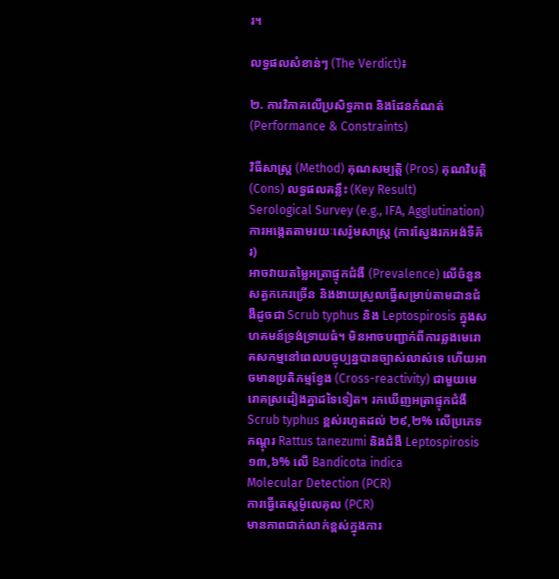រ។

លទ្ធផលសំខាន់ៗ (The Verdict)៖

២. ការវិភាគលើប្រសិទ្ធភាព និងដែនកំណត់ (Performance & Constraints)

វិធីសាស្ត្រ (Method) គុណសម្បត្តិ (Pros) គុណវិបត្តិ (Cons) លទ្ធផលគន្លឹះ (Key Result)
Serological Survey (e.g., IFA, Agglutination)
ការអង្កេតតាមរយៈសេរ៉ូមសាស្ត្រ (ការស្វែងរកអង់ទីគ័រ)
អាចវាយតម្លៃអត្រាផ្ទុកជំងឺ (Prevalence) លើចំនួនសត្វកកេរច្រើន និងងាយស្រួលធ្វើសម្រាប់តាមដានជំងឺដូចជា Scrub typhus និង Leptospirosis ក្នុងសហគមន៍ទ្រង់ទ្រាយធំ។ មិនអាចបញ្ជាក់ពីការឆ្លងមេរោគសកម្មនៅពេលបច្ចុប្បន្នបានច្បាស់លាស់ទេ ហើយអាចមានប្រតិកម្មខ្វែង (Cross-reactivity) ជាមួយមេរោគស្រដៀងគ្នាដទៃទៀត។ រកឃើញអត្រាផ្ទុកជំងឺ Scrub typhus ខ្ពស់រហូតដល់ ២៩,២% លើប្រភេទកណ្តុរ Rattus tanezumi និងជំងឺ Leptospirosis ១៣,៦% លើ Bandicota indica
Molecular Detection (PCR)
ការធ្វើតេស្តម៉ូលេគុល (PCR)
មានភាពជាក់លាក់ខ្ពស់ក្នុងការ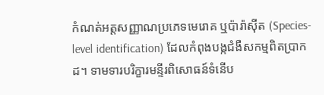កំណត់អត្តសញ្ញាណប្រភេទមេរោគ ឬប៉ារ៉ាស៊ីត (Species-level identification) ដែលកំពុងបង្កជំងឺសកម្មពិតប្រាកដ។ ទាមទារបរិក្ខារមន្ទីរពិសោធន៍ទំនើប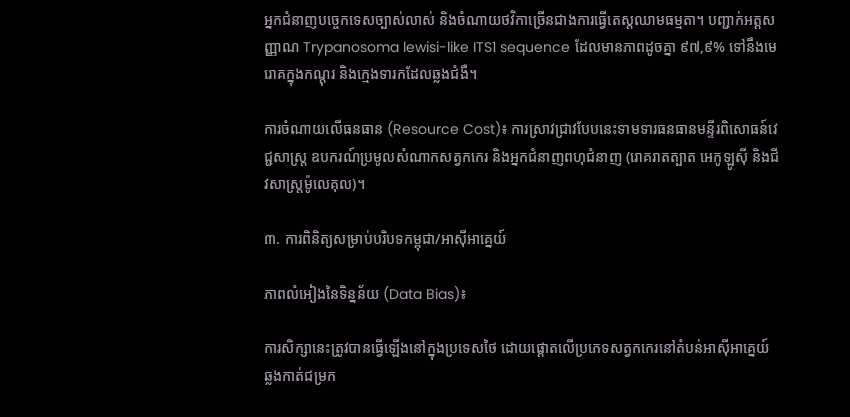អ្នកជំនាញបច្ចេកទេសច្បាស់លាស់ និងចំណាយថវិកាច្រើនជាងការធ្វើតេស្តឈាមធម្មតា។ បញ្ជាក់អត្តសញ្ញាណ Trypanosoma lewisi-like ITS1 sequence ដែលមានភាពដូចគ្នា ៩៧,៩% ទៅនឹងមេរោគក្នុងកណ្តុរ និងក្មេងទារកដែលឆ្លងជំងឺ។

ការចំណាយលើធនធាន (Resource Cost)៖ ការស្រាវជ្រាវបែបនេះទាមទារធនធានមន្ទីរពិសោធន៍វេជ្ជសាស្ត្រ ឧបករណ៍ប្រមូលសំណាកសត្វកកេរ និងអ្នកជំនាញពហុជំនាញ (រោគរាតត្បាត អេកូឡូស៊ី និងជីវសាស្ត្រម៉ូលេគុល)។

៣. ការពិនិត្យសម្រាប់បរិបទកម្ពុជា/អាស៊ីអាគ្នេយ៍

ភាពលំអៀងនៃទិន្នន័យ (Data Bias)៖

ការសិក្សានេះត្រូវបានធ្វើឡើងនៅក្នុងប្រទេសថៃ ដោយផ្តោតលើប្រភេទសត្វកកេរនៅតំបន់អាស៊ីអាគ្នេយ៍ ឆ្លងកាត់ជម្រក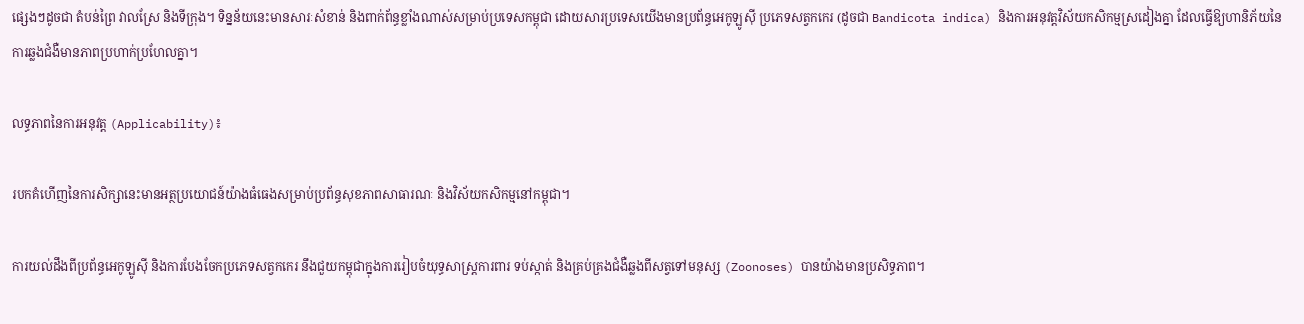ផ្សេងៗដូចជា តំបន់ព្រៃ វាលស្រែ និងទីក្រុង។ ទិន្នន័យនេះមានសារៈសំខាន់ និងពាក់ព័ន្ធខ្លាំងណាស់សម្រាប់ប្រទេសកម្ពុជា ដោយសារប្រទេសយើងមានប្រព័ន្ធអេកូឡូស៊ី ប្រភេទសត្វកកេរ (ដូចជា Bandicota indica) និងការអនុវត្តវិស័យកសិកម្មស្រដៀងគ្នា ដែលធ្វើឱ្យហានិភ័យនៃការឆ្លងជំងឺមានភាពប្រហាក់ប្រហែលគ្នា។

លទ្ធភាពនៃការអនុវត្ត (Applicability)៖

របកគំហើញនៃការសិក្សានេះមានអត្ថប្រយោជន៍យ៉ាងធំធេងសម្រាប់ប្រព័ន្ធសុខភាពសាធារណៈ និងវិស័យកសិកម្មនៅកម្ពុជា។

ការយល់ដឹងពីប្រព័ន្ធអេកូឡូស៊ី និងការបែងចែកប្រភេទសត្វកកេរ នឹងជួយកម្ពុជាក្នុងការរៀបចំយុទ្ធសាស្ត្រការពារ ទប់ស្កាត់ និងគ្រប់គ្រងជំងឺឆ្លងពីសត្វទៅមនុស្ស (Zoonoses) បានយ៉ាងមានប្រសិទ្ធភាព។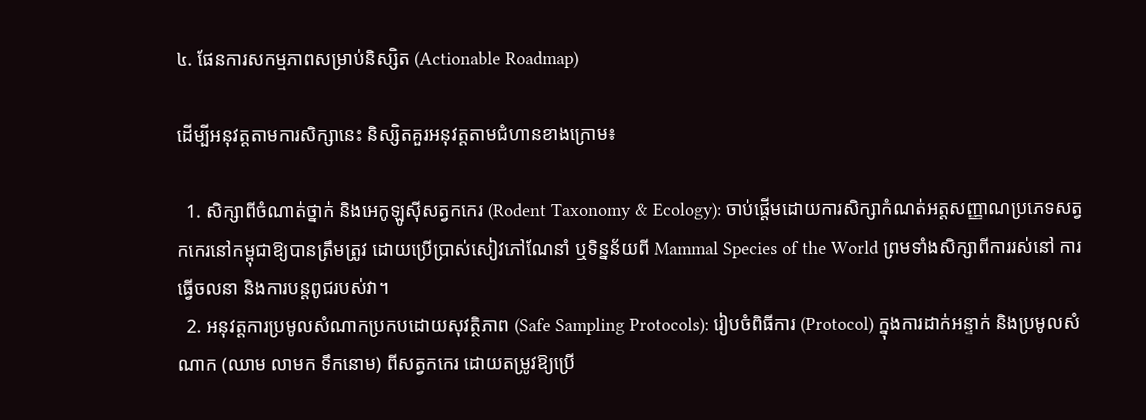៤. ផែនការសកម្មភាពសម្រាប់និស្សិត (Actionable Roadmap)

ដើម្បីអនុវត្តតាមការសិក្សានេះ និស្សិតគួរអនុវត្តតាមជំហានខាងក្រោម៖

  1. សិក្សាពីចំណាត់ថ្នាក់ និងអេកូឡូស៊ីសត្វកកេរ (Rodent Taxonomy & Ecology): ចាប់ផ្តើមដោយការសិក្សាកំណត់អត្តសញ្ញាណប្រភេទសត្វកកេរនៅកម្ពុជាឱ្យបានត្រឹមត្រូវ ដោយប្រើប្រាស់សៀវភៅណែនាំ ឬទិន្នន័យពី Mammal Species of the World ព្រមទាំងសិក្សាពីការរស់នៅ ការធ្វើចលនា និងការបន្តពូជរបស់វា។
  2. អនុវត្តការប្រមូលសំណាកប្រកបដោយសុវត្ថិភាព (Safe Sampling Protocols): រៀបចំពិធីការ (Protocol) ក្នុងការដាក់អន្ទាក់ និងប្រមូលសំណាក (ឈាម លាមក ទឹកនោម) ពីសត្វកកេរ ដោយតម្រូវឱ្យប្រើ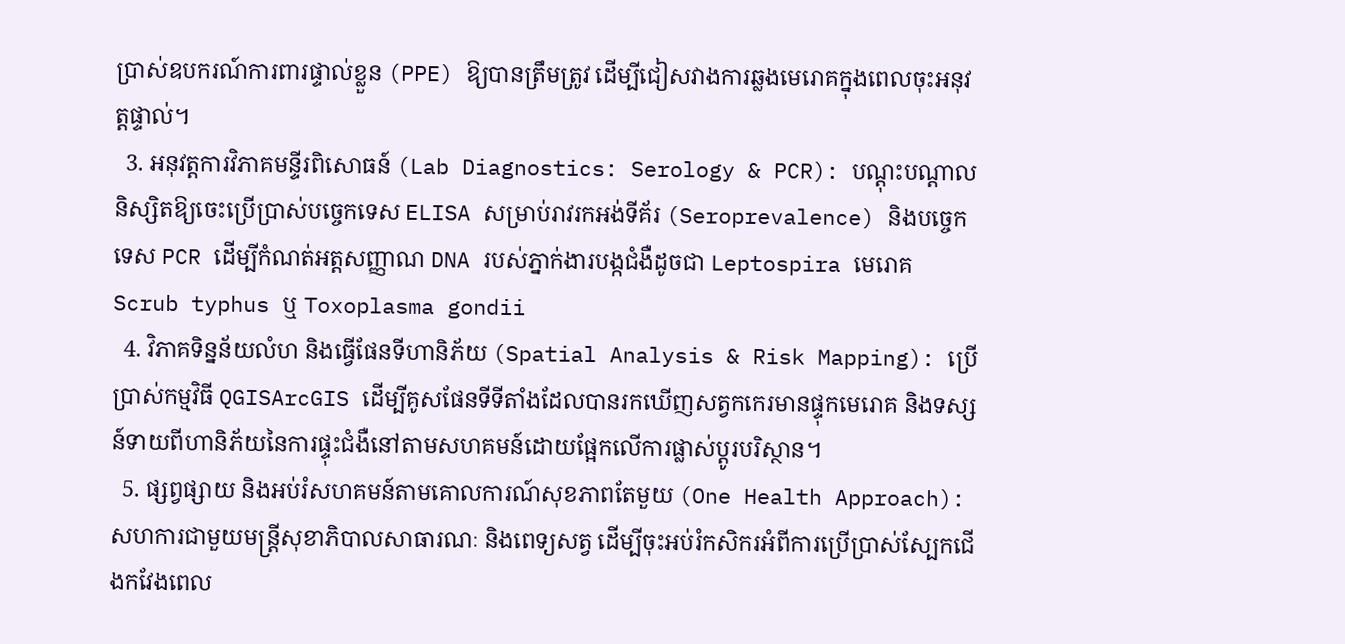ប្រាស់ឧបករណ៍ការពារផ្ទាល់ខ្លួន (PPE) ឱ្យបានត្រឹមត្រូវ ដើម្បីជៀសវាងការឆ្លងមេរោគក្នុងពេលចុះអនុវត្តផ្ទាល់។
  3. អនុវត្តការវិភាគមន្ទីរពិសោធន៍ (Lab Diagnostics: Serology & PCR): បណ្តុះបណ្តាលនិស្សិតឱ្យចេះប្រើប្រាស់បច្ចេកទេស ELISA សម្រាប់រាវរកអង់ទីគ័រ (Seroprevalence) និងបច្ចេកទេស PCR ដើម្បីកំណត់អត្តសញ្ញាណ DNA របស់ភ្នាក់ងារបង្កជំងឺដូចជា Leptospira មេរោគ Scrub typhus ឬ Toxoplasma gondii
  4. វិភាគទិន្នន័យលំហ និងធ្វើផែនទីហានិភ័យ (Spatial Analysis & Risk Mapping): ប្រើប្រាស់កម្មវិធី QGISArcGIS ដើម្បីគូសផែនទីទីតាំងដែលបានរកឃើញសត្វកកេរមានផ្ទុកមេរោគ និងទស្សន៍ទាយពីហានិភ័យនៃការផ្ទុះជំងឺនៅតាមសហគមន៍ដោយផ្អែកលើការផ្លាស់ប្តូរបរិស្ថាន។
  5. ផ្សព្វផ្សាយ និងអប់រំសហគមន៍តាមគោលការណ៍សុខភាពតែមួយ (One Health Approach): សហការជាមួយមន្ត្រីសុខាភិបាលសាធារណៈ និងពេទ្យសត្វ ដើម្បីចុះអប់រំកសិករអំពីការប្រើប្រាស់ស្បែកជើងកវែងពេល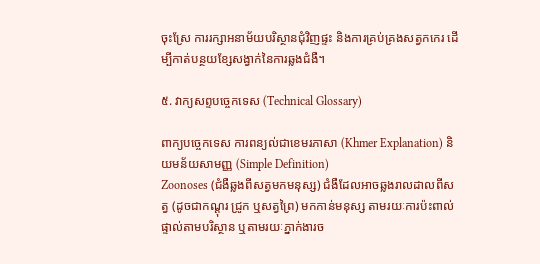ចុះស្រែ ការរក្សាអនាម័យបរិស្ថានជុំវិញផ្ទះ និងការគ្រប់គ្រងសត្វកកេរ ដើម្បីកាត់បន្ថយខ្សែសង្វាក់នៃការឆ្លងជំងឺ។

៥. វាក្យសព្ទបច្ចេកទេស (Technical Glossary)

ពាក្យបច្ចេកទេស ការពន្យល់ជាខេមរភាសា (Khmer Explanation) និយមន័យសាមញ្ញ (Simple Definition)
Zoonoses (ជំងឺឆ្លងពីសត្វមកមនុស្ស) ជំងឺដែលអាចឆ្លងរាលដាលពីសត្វ (ដូចជាកណ្តុរ ជ្រូក ឬសត្វព្រៃ) មកកាន់មនុស្ស តាមរយៈការប៉ះពាល់ផ្ទាល់តាមបរិស្ថាន ឬតាមរយៈភ្នាក់ងារច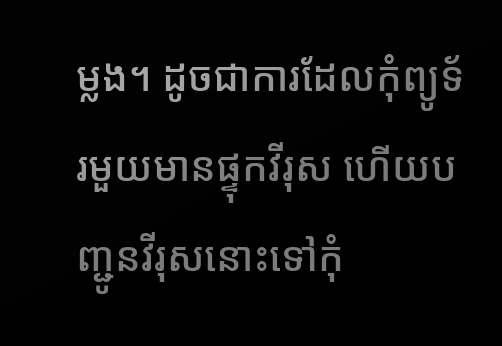ម្លង។ ដូចជាការដែលកុំព្យូទ័រមួយមានផ្ទុកវីរុស ហើយបញ្ជូនវីរុសនោះទៅកុំ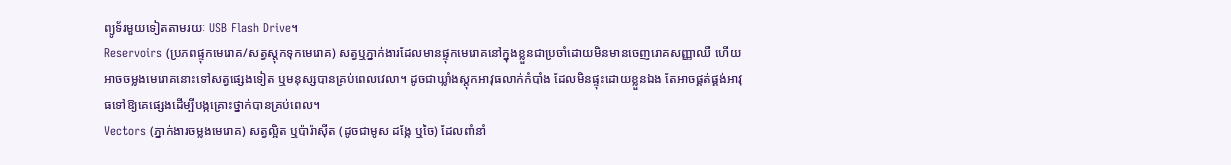ព្យូទ័រមួយទៀតតាមរយៈ USB Flash Drive។
Reservoirs (ប្រភពផ្ទុកមេរោគ/សត្វស្តុកទុកមេរោគ) សត្វឬភ្នាក់ងារដែលមានផ្ទុកមេរោគនៅក្នុងខ្លួនជាប្រចាំដោយមិនមានចេញរោគសញ្ញាឈឺ ហើយអាចចម្លងមេរោគនោះទៅសត្វផ្សេងទៀត ឬមនុស្សបានគ្រប់ពេលវេលា។ ដូចជាឃ្លាំងស្តុកអាវុធលាក់កំបាំង ដែលមិនផ្ទុះដោយខ្លួនឯង តែអាចផ្គត់ផ្គង់អាវុធទៅឱ្យគេផ្សេងដើម្បីបង្កគ្រោះថ្នាក់បានគ្រប់ពេល។
Vectors (ភ្នាក់ងារចម្លងមេរោគ) សត្វល្អិត ឬប៉ារ៉ាស៊ីត (ដូចជាមូស ដង្កែ ឬចៃ) ដែលពាំនាំ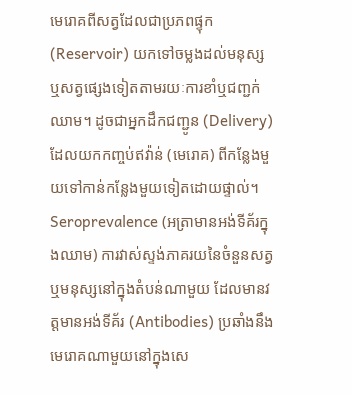មេរោគពីសត្វដែលជាប្រភពផ្ទុក (Reservoir) យកទៅចម្លងដល់មនុស្ស ឬសត្វផ្សេងទៀតតាមរយៈការខាំឬជញ្ជក់ឈាម។ ដូចជាអ្នកដឹកជញ្ជូន (Delivery) ដែលយកកញ្ចប់ឥវ៉ាន់ (មេរោគ) ពីកន្លែងមួយទៅកាន់កន្លែងមួយទៀតដោយផ្ទាល់។
Seroprevalence (អត្រាមានអង់ទីគ័រក្នុងឈាម) ការវាស់ស្ទង់ភាគរយនៃចំនួនសត្វ ឬមនុស្សនៅក្នុងតំបន់ណាមួយ ដែលមានវត្តមានអង់ទីគ័រ (Antibodies) ប្រឆាំងនឹងមេរោគណាមួយនៅក្នុងសេ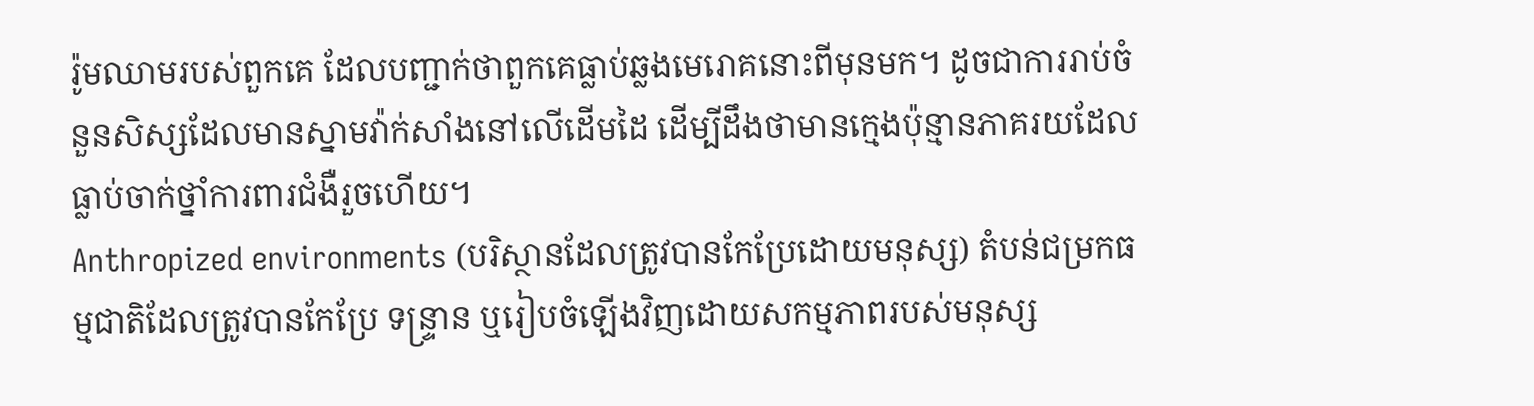រ៉ូមឈាមរបស់ពួកគេ ដែលបញ្ជាក់ថាពួកគេធ្លាប់ឆ្លងមេរោគនោះពីមុនមក។ ដូចជាការរាប់ចំនួនសិស្សដែលមានស្នាមវ៉ាក់សាំងនៅលើដើមដៃ ដើម្បីដឹងថាមានក្មេងប៉ុន្មានភាគរយដែលធ្លាប់ចាក់ថ្នាំការពារជំងឺរួចហើយ។
Anthropized environments (បរិស្ថានដែលត្រូវបានកែប្រែដោយមនុស្ស) តំបន់ជម្រកធម្មជាតិដែលត្រូវបានកែប្រែ ទន្ទ្រាន ឬរៀបចំឡើងវិញដោយសកម្មភាពរបស់មនុស្ស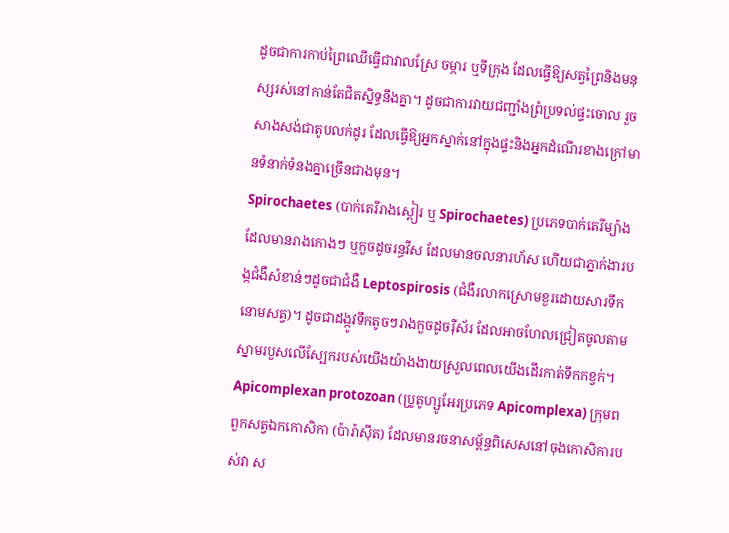ដូចជាការកាប់ព្រៃឈើធ្វើជាវាលស្រែ ចម្ការ ឬទីក្រុង ដែលធ្វើឱ្យសត្វព្រៃនិងមនុស្សរស់នៅកាន់តែជិតស្និទ្ធនឹងគ្នា។ ដូចជាការវាយជញ្ជាំងព្រំប្រទល់ផ្ទះចោល រួចសាងសង់ជាតូបលក់ដូរ ដែលធ្វើឱ្យអ្នកស្នាក់នៅក្នុងផ្ទះនិងអ្នកដំណើរខាងក្រៅមានទំនាក់ទំនងគ្នាច្រើនជាងមុន។
Spirochaetes (បាក់តេរីរាងស្ពៀរ ឬ Spirochaetes) ប្រភេទបាក់តេរីម្យ៉ាងដែលមានរាងកោងៗ ឬកួចដូចរន្ធវីស ដែលមានចលនារហ័ស ហើយជាភ្នាក់ងារបង្កជំងឺសំខាន់ៗដូចជាជំងឺ Leptospirosis (ជំងឺរលាកស្រោមខួរដោយសារទឹកនោមសត្វ)។ ដូចជាដង្កូវទឹកតូចៗរាងកួចដូចរ៉ឺស័រ ដែលអាចហែលជ្រៀតចូលតាមស្នាមរបួសលើស្បែករបស់យើងយ៉ាងងាយស្រួលពេលយើងដើរកាត់ទឹកកខ្វក់។
Apicomplexan protozoan (ប្រូតូហ្សូអែរប្រភេទ Apicomplexa) ក្រុមពពួកសត្វឯកកោសិកា (ប៉ារ៉ាស៊ីត) ដែលមានរចនាសម្ព័ន្ធពិសេសនៅចុងកោសិការបស់វា ស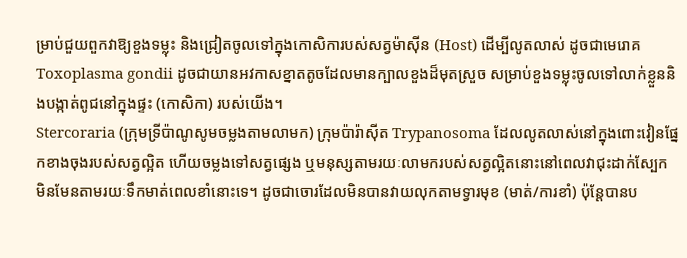ម្រាប់ជួយពួកវាឱ្យខួងទម្លុះ និងជ្រៀតចូលទៅក្នុងកោសិការបស់សត្វម៉ាស៊ីន (Host) ដើម្បីលូតលាស់ ដូចជាមេរោគ Toxoplasma gondii ដូចជាយានអវកាសខ្នាតតូចដែលមានក្បាលខួងដ៏មុតស្រួច សម្រាប់ខួងទម្លុះចូលទៅលាក់ខ្លួននិងបង្កាត់ពូជនៅក្នុងផ្ទះ (កោសិកា) របស់យើង។
Stercoraria (ក្រុមទ្រីប៉ាណូសូមចម្លងតាមលាមក) ក្រុមប៉ារ៉ាស៊ីត Trypanosoma ដែលលូតលាស់នៅក្នុងពោះវៀនផ្នែកខាងចុងរបស់សត្វល្អិត ហើយចម្លងទៅសត្វផ្សេង ឬមនុស្សតាមរយៈលាមករបស់សត្វល្អិតនោះនៅពេលវាជុះដាក់ស្បែក មិនមែនតាមរយៈទឹកមាត់ពេលខាំនោះទេ។ ដូចជាចោរដែលមិនបានវាយលុកតាមទ្វារមុខ (មាត់/ការខាំ) ប៉ុន្តែបានប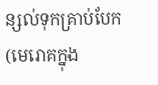ន្សល់ទុកគ្រាប់បែក (មេរោគក្នុង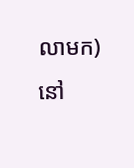លាមក) នៅ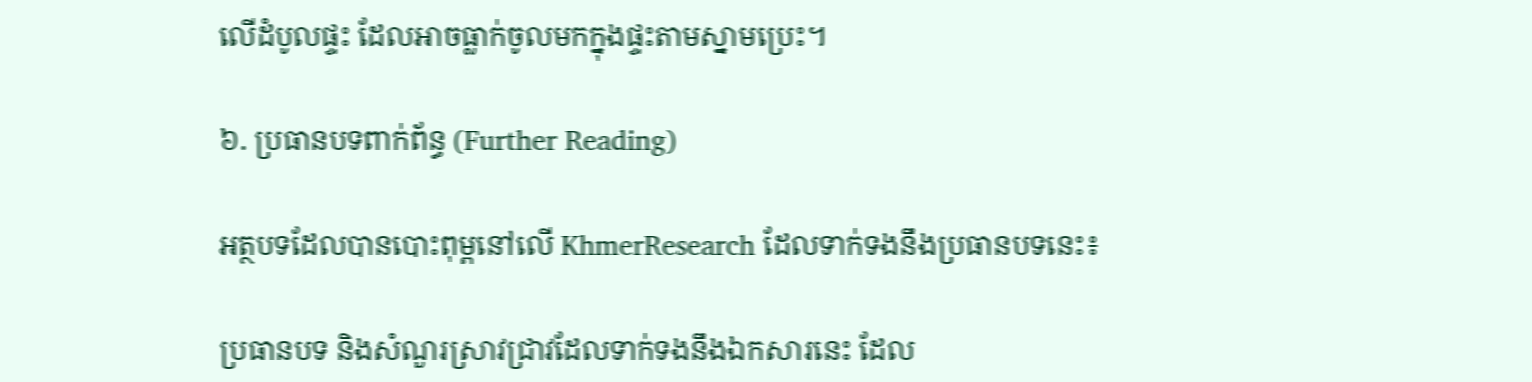លើដំបូលផ្ទះ ដែលអាចធ្លាក់ចូលមកក្នុងផ្ទះតាមស្នាមប្រេះ។

៦. ប្រធានបទពាក់ព័ន្ធ (Further Reading)

អត្ថបទដែលបានបោះពុម្ពនៅលើ KhmerResearch ដែលទាក់ទងនឹងប្រធានបទនេះ៖

ប្រធានបទ និងសំណួរស្រាវជ្រាវដែលទាក់ទងនឹងឯកសារនេះ ដែល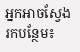អ្នកអាចស្វែងរកបន្ថែម៖